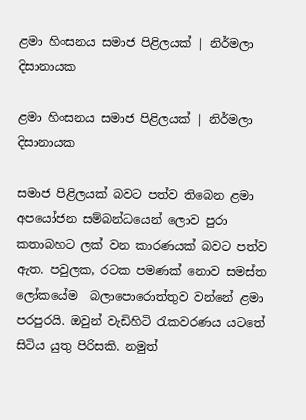ළමා හිංසනය සමාජ පිළිලයක් | නිර්මලා දිසානායක

ළමා හිංසනය සමාජ පිළිලයක් | නිර්මලා දිසානායක

සමාජ පිළිලයක් බවට පත්ව තිබෙන ළමා අපයෝජන සම්බන්ධයෙන් ලොව පුරා කතාබහට ලක් වන කාරණයක් බවට පත්ව ඇත. පවුලක, රටක පමණක් නොව සමස්ත ලෝකයේම  බලාපොරොත්තුව වන්නේ ළමා පරපුරයි. ඔවුන් වැඩිහිටි රැකවරණය යටතේ සිටිය යුතු පිරිසකි. නමුත්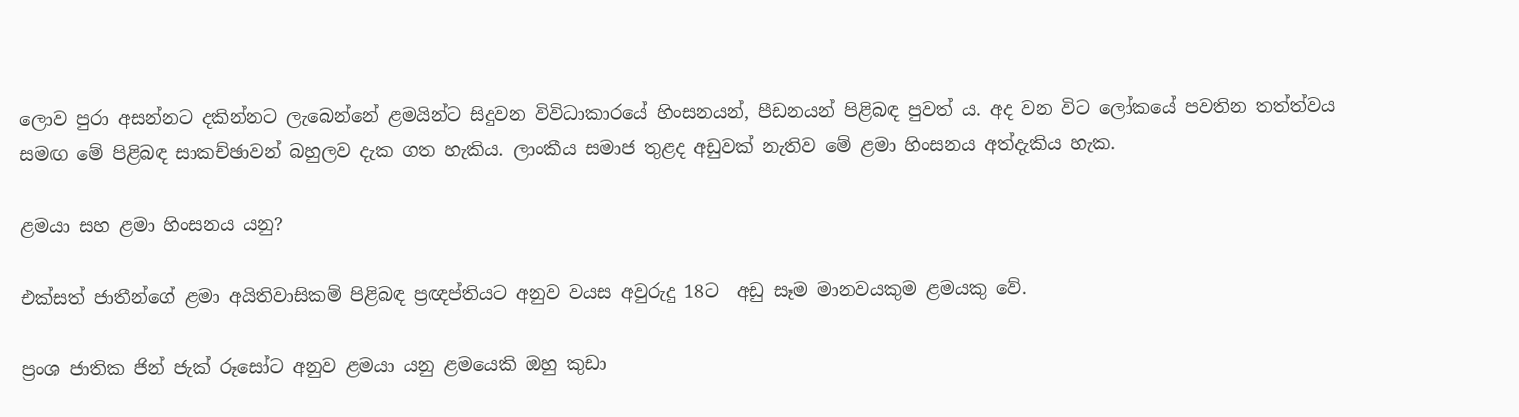ලොව පුරා අසන්නට දකින්නට ලැබෙන්නේ ළමයින්ට සිදුවන විවිධාකාරයේ හිංසනයන්, පීඩනයන් පිළිබඳ පුවත් ය. අද වන විට ලෝකයේ පවතින තත්ත්වය සමඟ මේ පිළිබඳ සාකච්ඡාවන් බහුලව දැක ගත හැකිය. ලාංකීය සමාජ තුළද අඩුවක් නැතිව මේ ළමා හිංසනය අත්දැකිය හැක.

ළමයා සහ ළමා හිංසනය යනු?

එක්සත් ජාතීන්ගේ ළමා අයිතිවාසිකම් පිළිබඳ ප්‍රඥප්තියට අනුව වයස අවුරුදු 18ට  අඩු සෑම මානවයකුම ළමයකු වේ.

ප්‍රංශ ජාතික ජින් ජැක් රූසෝට අනුව ළමයා යනු ළමයෙකි ඔහු කුඩා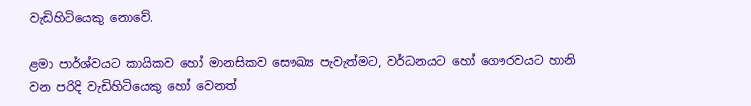වැඩිහිටියෙකු නොවේ.

ළමා පාර්ශ්වයට කායිකව හෝ මානසිකව සෞඛ්‍ය පැවැත්මට, වර්ධනයට හෝ ගෞරවයට හානි වන පරිදි වැඩිහිටියෙකු හෝ වෙනත්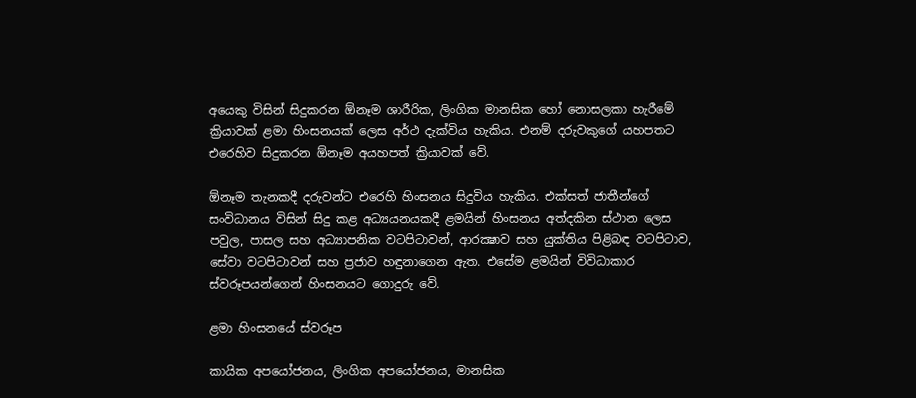අයෙකු විසින් සිදුකරන ඕනෑම ශාරීරික, ලිංගික මානසික හෝ නොසලකා හැරීමේ ක්‍රියාවක් ළමා හිංසනයක් ලෙස අර්ථ දැක්විය හැකිය. එනම් දරුවකුගේ යහපතට එරෙහිව සිදුකරන ඕනෑම අයහපත් ක්‍රියාවක් වේ.

ඕනෑම තැනකදී දරුවන්ට එරෙහි හිංසනය සිදුවිය හැකිය. එක්සත් ජාතීන්ගේ සංවිධානය විසින් සිදු කළ අධ්‍යයනයකදී ළමයින් හිංසනය අත්දකින ස්ථාන ලෙස පවුල, පාසල සහ අධ්‍යාපනික වටපිටාවන්, ආරක්‍ෂාව සහ යුක්තිය පිළිබඳ වටපිටාව, සේවා වටපිටාවන් සහ ප්‍රජාව හඳුනාගෙන ඇත. එසේම ළමයින් විවිධාකාර ස්වරූපයන්ගෙන් හිංසනයට ගොදුරු වේ.

ළමා හිංසනයේ ස්වරූප

කායික අපයෝජනය, ලිංගික අපයෝජනය, මානසික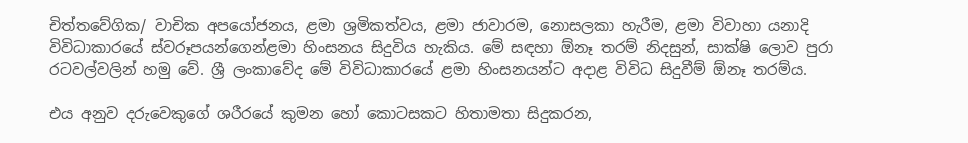චිත්තවේගික/ වාචික අපයෝජනය, ළමා ශ්‍රමිකත්වය, ළමා ජාවාරම, නොසලකා හැරීම, ළමා විවාහා යනාදි විවිධාකාරයේ ස්වරූපයන්ගෙන්ළමා හිංසනය සිදුවිය හැකිය. මේ සඳහා ඕනෑ තරම් නිදසුන්, සාක්ෂි ලොව පුරා රටවල්වලින් හමු වේ. ශ්‍රී ලංකාවේද මේ විවිධාකාරයේ ළමා හිංසනයන්ට අදාළ විවිධ සිදුවීම් ඕනෑ තරම්ය.

එය අනුව දරුවෙකුගේ ශරීරයේ කුමන හෝ කොටසකට හිතාමතා සිදුකරන,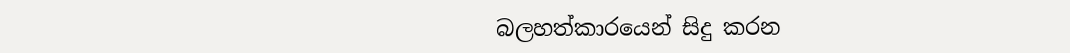බලහත්කාරයෙන් සිදු කරන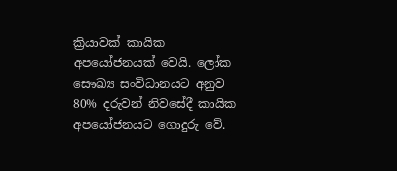ක්‍රියාවක් කායික අපයෝජනයක් වෙයි. ලෝක සෞඛ්‍ය සංවිධානයට අනුව 80% දරුවන් නිවසේදී කායික අපයෝජනයට ගොදුරු වේ.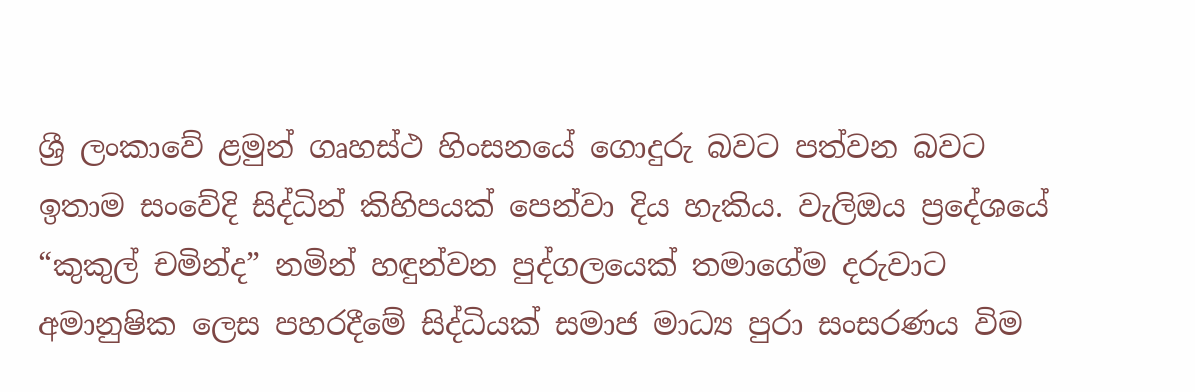ශ්‍රී ලංකාවේ ළමුන් ගෘහස්ථ හිංසනයේ ගොදුරු බවට පත්වන බවට ඉතාම සංවේදි සිද්ධින් කිහිපයක් පෙන්වා දිය හැකිය. වැලිඔය ප්‍රදේශයේ “කුකුල් චමින්ද” නමින් හඳුන්වන පුද්ගලයෙක් තමාගේම දරුවාට අමානුෂික ලෙස පහරදීමේ සිද්ධියක් සමාජ මාධ්‍ය පුරා සංසරණය විම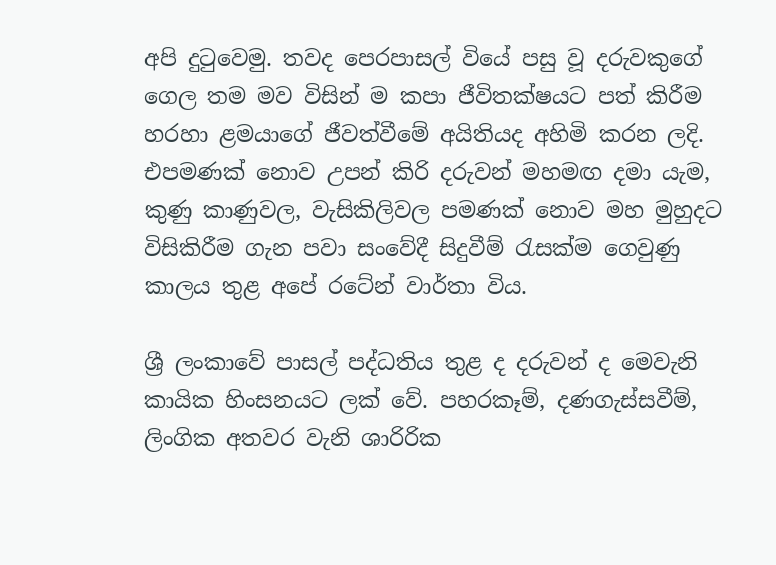අපි දුටුවෙමු. තවද පෙරපාසල් වියේ පසු වූ දරුවකුගේ ගෙල තම මව විසින් ම කපා ජීවිතක්ෂයට පත් කිරීම හරහා ළමයාගේ ජීවත්වීමේ අයිතියද අහිමි කරන ලදි. එපමණක් නොව උපන් කිරි දරුවන් මහමඟ දමා යැම, කුණු කාණුවල, වැසිකිලිවල පමණක් නොව මහ මුහුදට විසිකිරීම ගැන පවා සංවේදී සිදුවීම් රැසක්ම ගෙවුණු කාලය තුළ අපේ රටේන් වාර්තා විය.

ශ්‍රී ලංකාවේ පාසල් පද්ධතිය තුළ ද දරුවන් ද මෙවැනි කායික හිංසනයට ලක් වේ. පහරකෑම්, දණගැස්සවීම්, ලිංගික අතවර වැනි ශාරිරික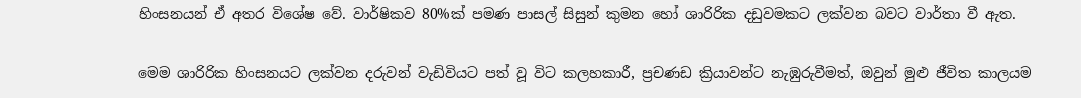හිංසනයන් ඒ අතර විශේෂ වේ. වාර්ෂිකව 80%ක් පමණ පාසල් සිසුන් කුමන හෝ ශාරිරික දඩුවමකට ලක්වන බවට වාර්තා වී ඇත.

මෙම ශාරිරික හිංසනයට ලක්වන දරුවන් වැඩිවියට පත් වූ විට කලහකාරී, ප්‍රචණඩ ක්‍රියාවන්ට නැඹුරුවීමත්, ඔවුන් මුළු ජීවිත කාලයම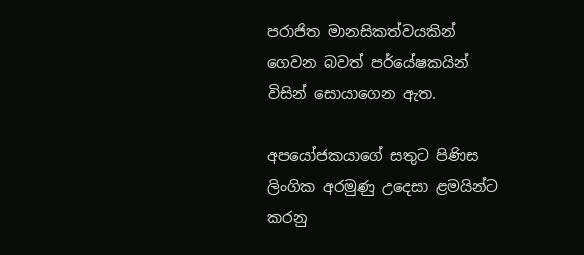පරාජිත මානසිකත්වයකින් ගෙවන බවත් පර්යේෂකයින් විසින් සොයාගෙන ඇත.

අපයෝජකයාගේ සතුට පිණිස ලිංගික අරමුණු උදෙසා ළමයින්ට කරනු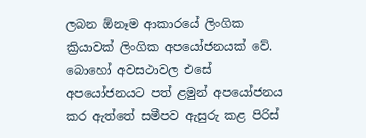ලබන ඕනෑම ආකාරයේ ලිංගික ක්‍රියාවක් ලිංගික අපයෝජනයක් වේ. බොහෝ අවසථාවල එසේ  අපයෝජනයට පත් ළමුන් අපයෝජනය කර ඇත්තේ සමීපව ඇසුරු කළ පිරිස්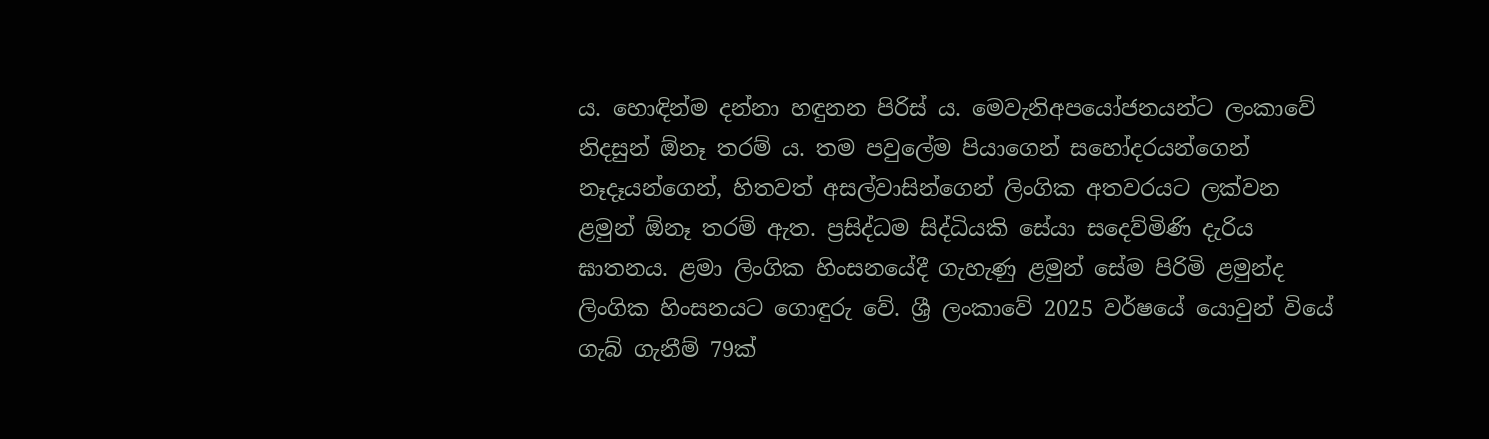ය. හොඳින්ම දන්නා හඳුනන පිරිස් ය. මෙවැනිඅපයෝජනයන්ට ලංකාවේ නිදසුන් ඕනෑ තරම් ය. තම පවුලේම පියාගෙන් සහෝදරයන්ගෙන් නෑදෑයන්ගෙන්, හිතවත් අසල්වාසින්ගෙන් ලිංගික අතවරයට ලක්වන ළමුන් ඕනෑ තරම් ඇත. ප්‍රසිද්ධම සිද්ධියකි සේයා සදෙව්මිණි දැරිය ඝාතනය. ළමා ලිංගික හිංසනයේදී ගැහැණු ළමුන් සේම පිරිමි ළමුන්ද ලිංගික හිංසනයට ගොඳුරු වේ. ශ්‍රී ලංකාවේ 2025 වර්ෂයේ යොවුන් වියේ ගැබ් ගැනීම් 79ක්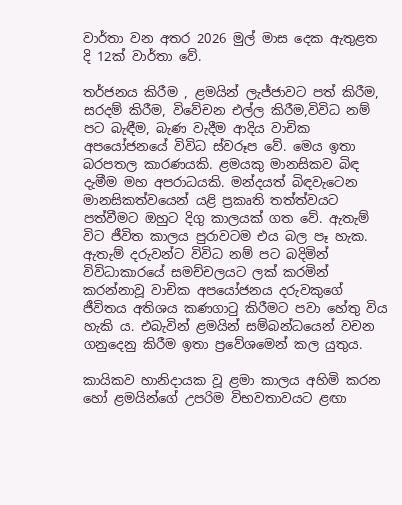වාර්තා වන අතර 2026 මුල් මාස දෙක ඇතුළත දි 12ක් වාර්තා වේ.

තර්ජනය කිරීම , ළමයින් ලැජ්ජාවට පත් කිරීම, සරදම් කිරීම, විවේචන එල්ල කිරීම,විවිධ නම් පට බැඳීම, බැණ වැදීම ආදිය වාචික අපයෝජනයේ විවිධ ස්වරූප වේ. මෙය ඉතා බරපතල කාරණයකි. ළමයකු මානසිකව බිඳ දැමීම මහ අපරාධයකි. මන්දයත් බිඳවැටෙන මානසිකත්වයෙන් යළි ප්‍රකෘති තත්ත්වයට පත්වීමට ඔහුට දිගු කාලයක් ගත වේ. ඇතැම් විට ජීවිත කාලය පුරාවටම එය බල පෑ හැක. ඇතැම් දරුවන්ට විවිධ නම් පට බදිමින් විවිධාකාරයේ සමච්චලයට ලක් කරමින් කරන්නාවූ වාචික අපයෝජනය දරුවකුගේ ජීවිතය අතිශය කණගාටු කිරීමට පවා හේතු විය හැකි ය. එබැවින් ළමයින් සම්බන්ධයෙන් වචන ගනුදෙනු කිරීම ඉතා ප්‍රවේශමෙන් කල යුතුය.

කායිකව හානිදායක වූ ළමා කාලය අහිමි කරන හෝ ළමයින්ගේ උපරිම විභවතාවයට ළඟා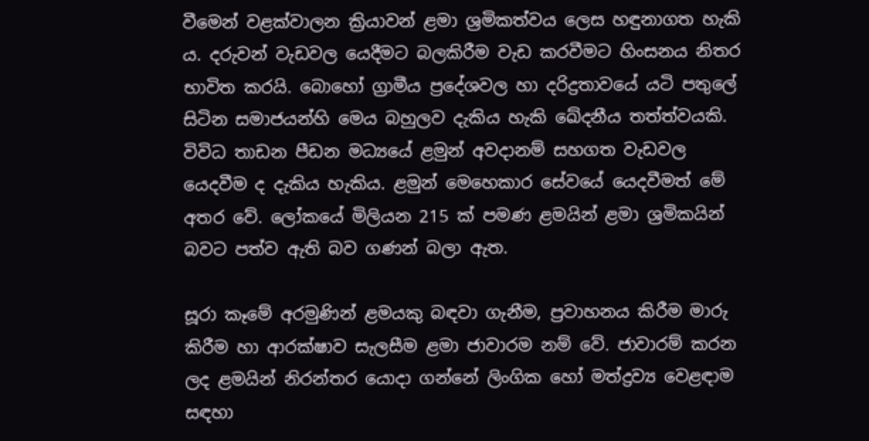වීමෙන් වළක්වාලන ක්‍රියාවන් ළමා ශ්‍රමිකත්වය ලෙස හඳුනාගත හැකි ය. දරුවන් වැඩවල යෙදීමට බලකිරීම වැඩ කරවීමට හිංසනය නිතර භාවිත කරයි. බොහෝ ග්‍රාමීය ප්‍රදේශවල හා දරිද්‍රතාවයේ යටි පතුලේ සිටින සමාජයන්හි මෙය බහුලව දැකිය හැකි ඛේදනීය තත්ත්වයකි. විවිධ තාඩන පීඩන මධ්‍යයේ ළමුන් අවදානම් සහගත වැඩවල යෙදවීම ද දැකිය හැකිය. ළමුන් මෙහෙකාර සේවයේ යෙදවීමත් මේ අතර වේ. ලෝකයේ මිලියන 215 ක් පමණ ළමයින් ළමා ශ්‍රමිකයින් බවට පත්ව ඇති බව ගණන් බලා ඇත.

සූරා කෑමේ අරමුණින් ළමයකු බඳවා ගැනීම, ප්‍රවාහනය කිරීම මාරු කිරීම හා ආරක්ෂාව සැලසීම ළමා ජාවාරම නම් වේ. ජාවාරම් කරන ලද ළමයින් නිරන්තර යොදා ගන්නේ ලිංගික හෝ මත්ද්‍රව්‍ය වෙළඳාම සඳහා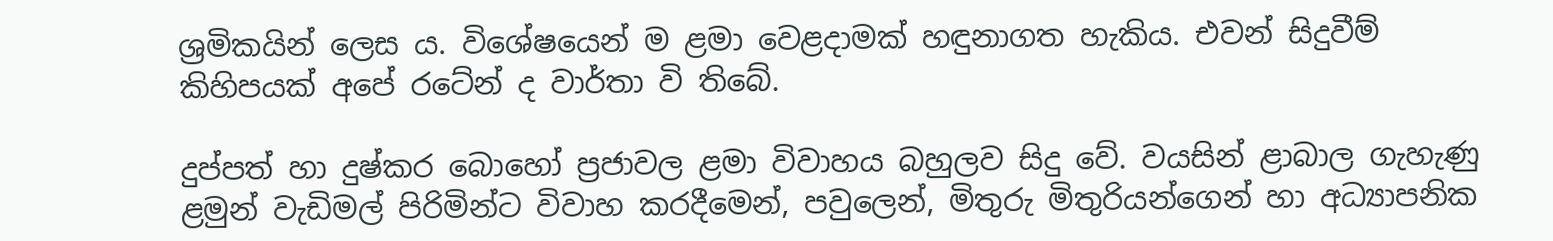ශ්‍රමිකයින් ලෙස ය. විශේෂයෙන් ම ළමා වෙළදාමක් හඳුනාගත හැකිය. එවන් සිදුවීම් කිහිපයක් අපේ රටේන් ද වාර්තා වි තිබේ.

දුප්පත් හා දුෂ්කර බොහෝ ප්‍රජාවල ළමා විවාහය බහුලව සිදු වේ. වයසින් ළාබාල ගැහැණු ළමුන් වැඩිමල් පිරිමින්ට විවාහ කරදීමෙන්, පවුලෙන්, මිතුරු මිතුරියන්ගෙන් හා අධ්‍යාපනික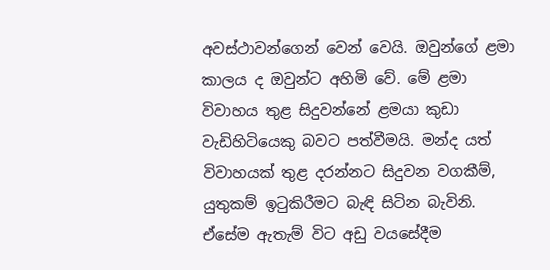අවස්ථාවන්ගෙන් වෙන් වෙයි. ඔවුන්ගේ ළමා කාලය ද ඔවුන්ට අහිමි වේ. මේ ළමා විවාහය තුළ සිදුවන්නේ ළමයා කුඩා වැඩිහිටියෙකු බවට පත්වීමයි. මන්ද යත් විවාහයක් තුළ දරන්නට සිදුවන වගකීම්, යුතුකම් ඉටුකිරීමට බැඳි සිටින බැවිනි. ඒසේම ඇතැම් විට අඩු වයසේදීම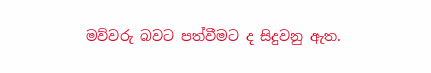මව්වරු බවට පත්වීමට ද සිදුවනු ඇත.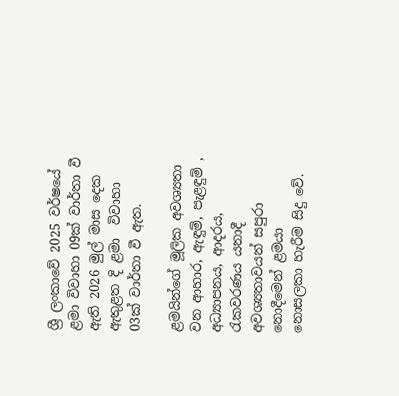ශ්‍රී ලංකාවේ 2025 වර්ෂයේ ළමා විවාහා 09ක් වාර්තා වී ඇති 2026 මුල් මාස දෙක ඇතුළත දි ළමා  විවාහා 03ක් වාර්තා වී ඇත.

ළමයින්ගේ මූලික අවශ්‍යතා වන ආහාර, ඇඳුම්, පැළඳුම් , අධ්‍යාපනය, ආදරය, රැකවරණය යනාදී අවශ්‍යතාවයන් සපුරා නොදීමෙන් ළමයා නොසලකා හැරීම සිදු වේ.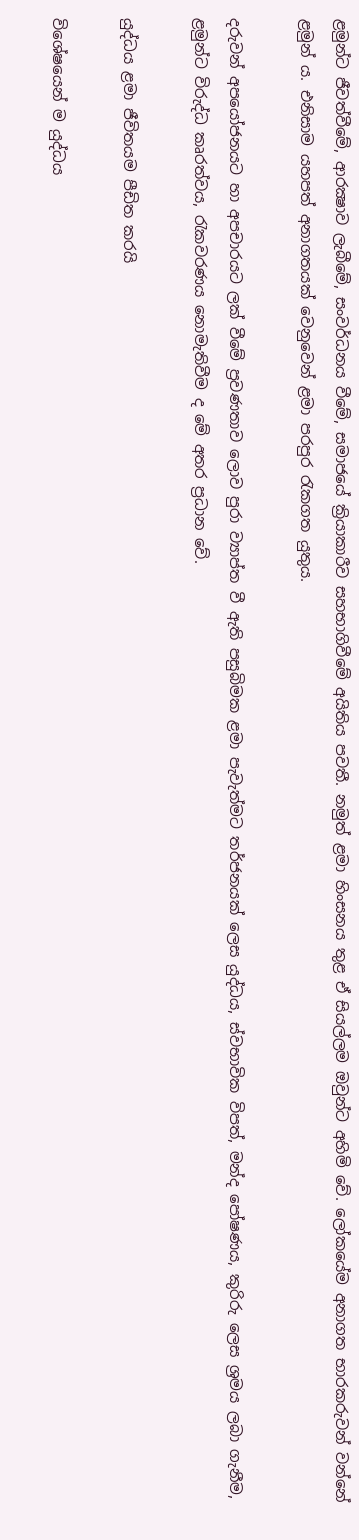ළමුන්ට ජීවත්වීමේ, ආරක්‍ෂාව ලැබීමේ, සංවර්ධනය වීමේ, සමාජයේ ක්‍රියාකාරීව සහභාගිවීමේ අයිතිය පවතී. නමුත් ළමා හිංසනය තුළ ඒ සියල්ලම ඔවුන්ට අහිමි වේ. ලෝකයේම අනාගත භාරකරුවන් වන්නේ ළමුන් ය. එනිසාම යහපත් අනාගතයක් වෙනුවෙන් ළමා පරපුර රැකගත යුතුය.

දරුවන් අපයෝජනයට හා අපචාරයට ලක් වීමේ ප්‍රවණතාව ලොව පුරා ව්‍යාප්ත වී ඇති පසුබිමක ළමා පැවැත්මට තර්ජනයක් ලෙස යුද්ධය, ස්වභාවික විපත්, මන්ද පෝෂණය, කුරිරු ලෙස ශ්‍රමය ලබා ගැනීම, ළමුන්ට විරුද්ධ කෘරත්වය, රැකවරණය නොමැතිවීම ද මේ අතර ප්‍රධාන වේ.

යුද්ධය ළමා ජීවිතයම පීඩිත කරයි

විශේෂයෙන් ම යුද්ධය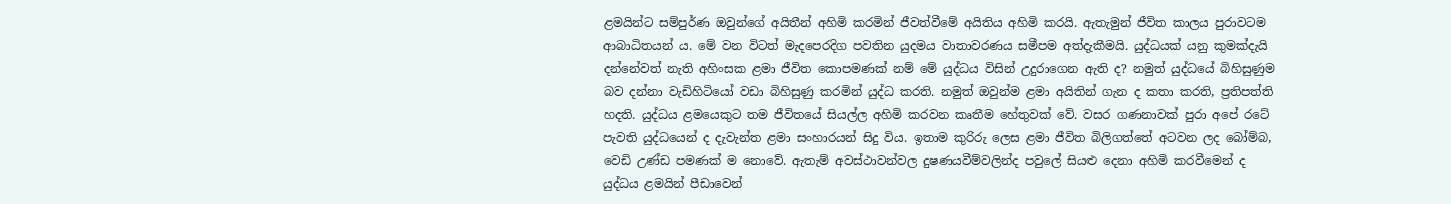ළමයින්ට සම්පුර්ණ ඔවුන්ගේ අයිතීන් අහිමි කරමින් ජීවත්වීමේ අයිතිය අහිමි කරයි. ඇතැමුන් ජීවිත කාලය පුරාවටම ආබාධිතයන් ය. මේ වන විටත් මැදපෙරදිග පවතින යුදමය වාතාවරණය සමීපම අත්දැකීමයි. යුද්ධයක් යනු කුමක්දැයි දන්නේවත් නැති අහිංසක ළමා ජීවිත කොපමණක් නම් මේ යුද්ධය විසින් උදුරාගෙන ඇති ද? නමුත් යුද්ධයේ බිහිසුණුම බව දන්නා වැඩිහිටියෝ වඩා බිහිසුණු කරමින් යුද්ධ කරති. නමුත් ඔවුන්ම ළමා අයිතින් ගැන ද කතා කරති, ප්‍රතිපත්ති හදති. යුද්ධය ළමයෙකුට තම ජීවිතයේ සියල්ල අහිමි කරවන කෘතීම හේතුවක් වේ. වසර ගණනාවක් පුරා අපේ රටේ පැවති යුද්ධයෙන් ද දැවැන්ත ළමා සංහාරයන් සිදු විය. ඉතාම කුරිරු ලෙස ළමා ජීවිත බිලිගත්තේ අටවන ලද බෝම්බ, වෙඩි උණ්ඩ පමණක් ම නොවේ. ඇතැම් අවස්ථාවන්වල දුෂණයවීම්වලින්ද පවුලේ සියළු දෙනා අහිමි කරවීමෙන් ද යුද්ධය ළමයින් පීඩාවෙන්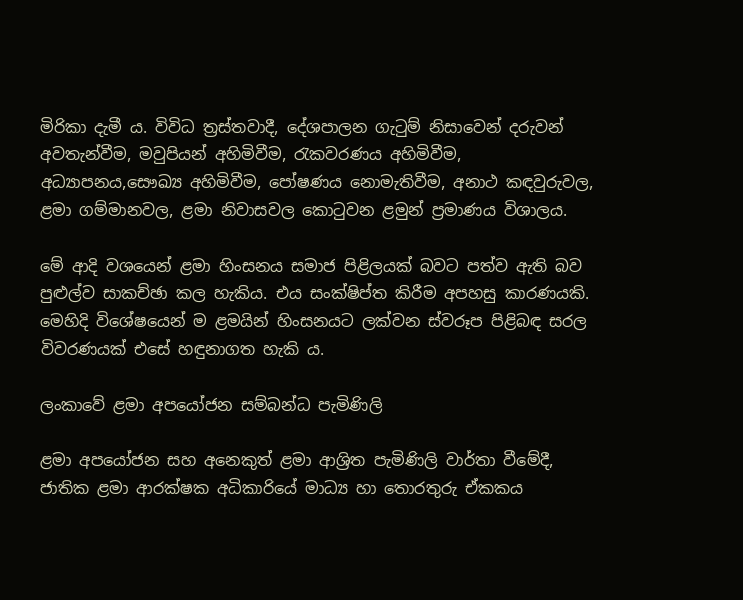මිරිකා දැමී ය. විවිධ ත්‍රස්තවාදී, දේශපාලන ගැටුම් නිසාවෙන් දරුවන් අවතැන්වීම, මවුපියන් අහිමිවීම, රැකවරණය අහිමිවීම, අධ්‍යාපනය,සෞඛ්‍ය අහිමිවීම, පෝෂණය නොමැතිවීම, අනාථ කඳවුරුවල, ළමා ගම්මානවල, ළමා නිවාසවල කොටුවන ළමුන් ප්‍රමාණය විශාලය.

මේ ආදි වශයෙන් ළමා හිංසනය සමාජ පිළිලයක් බවට පත්ව ඇති බව පුළුල්ව සාකච්ඡා කල හැකිය. එය සංක්ෂිප්ත කිරීම අපහසු කාරණයකි. මෙහිදි විශේෂයෙන් ම ළමයින් හිංසනයට ලක්වන ස්වරූප පිළිබඳ සරල විවරණයක් එසේ හඳුනාගත හැකි ය.

ලංකාවේ ළමා අපයෝජන සම්බන්ධ පැමිණිලි

ළමා අපයෝජන සහ අනෙකුත් ළමා ආශ්‍රිත පැමිණිලි වාර්තා වීමේදී, ජාතික ළමා ආරක්ෂක අධිකාරියේ මාධ්‍ය හා තොරතුරු ඒකකය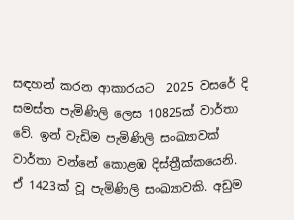සඳහන් කරන ආකාරයට  2025 වසරේ දි සමස්ත පැමිණිලි ලෙස 10825ක් වාර්තා වේ. ඉන් වැඩිම පැමිණිලි සංඛ්‍යාවක් වාර්තා වන්නේ කොළඹ දිස්ත්‍රීක්කයෙනි. ඒ 1423ක් වූ පැමිණිලි සංඛ්‍යාවකි. අඩුම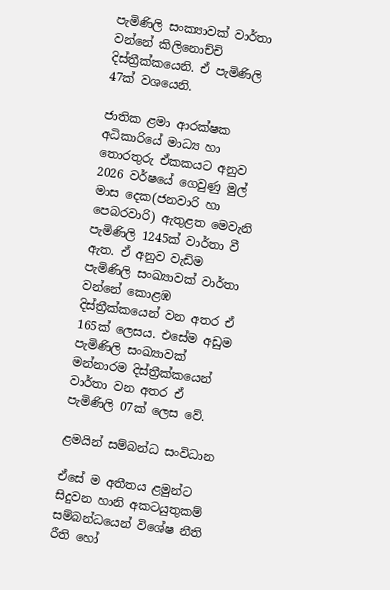පැමිණිලි සංක්‍යාවක් වාර්තා වන්නේ කිලිනොච්චි දිස්ත්‍රීක්කයෙනි. ඒ පැමිණිලි 47ක් වශයෙනි.

ජාතික ළමා ආරක්ෂක අධිකාරියේ මාධ්‍ය හා තොරතුරු ඒකකයට අනුව 2026 වර්ෂයේ ගෙවුණු මුල් මාස දෙක(ජනවාරි හා පෙබරවාරි) ඇතුළත මෙවැනි පැමිණිලි 1245ක් වාර්තා වී ඇත. ඒ අනුව වැඩිම පැමිණිලි සංඛ්‍යාවක් වාර්තා වන්නේ කොළඹ දිස්ත්‍රීක්කයෙන් වන අතර ඒ 165ක් ලෙසය. එසේම අඩුම පැමිණිලි සංඛ්‍යාවක් මන්නාරම දිස්ත්‍රීක්කයෙන් වාර්තා වන අතර ඒ පැමිණිලි 07ක් ලෙස වේ.

ළමයින් සම්බන්ධ සංවිධාන

ඒසේ ම අතීතය ළමුන්ට සිදුවන හානි අකටයුතුකම් සම්බන්ධයෙන් විශේෂ නීති රීති හෝ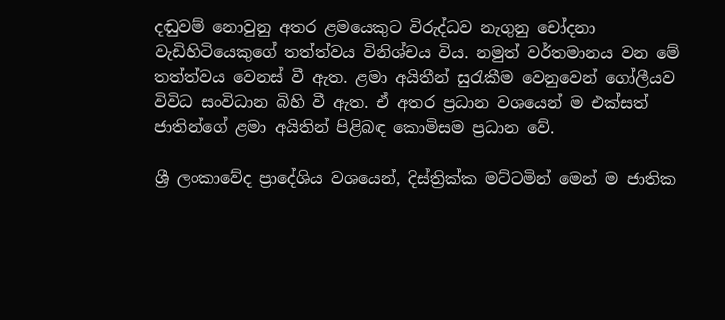දඬුවම් නොවුනු අතර ළමයෙකුට විරුද්ධව නැගුනු චෝදනා වැඩිහිටියෙකුගේ තත්ත්වය විනිශ්චය විය. නමුත් වර්තමානය වන මේ තත්ත්වය වෙනස් වී ඇත. ළමා අයිතීන් සුරැකීම වෙනුවෙන් ගෝලීයව විවිධ සංවිධාන බිහි වී ඇත. ඒ අතර ප්‍රධාන වශයෙන් ම එක්සත් ජාතින්ගේ ළමා අයිතින් පිළිබඳ කොමිසම ප්‍රධාන වේ.

ශ්‍රී ලංකාවේද ප්‍රාදේශිය වශයෙන්, දිස්ත්‍රික්ක මට්ටමින් මෙන් ම ජාතික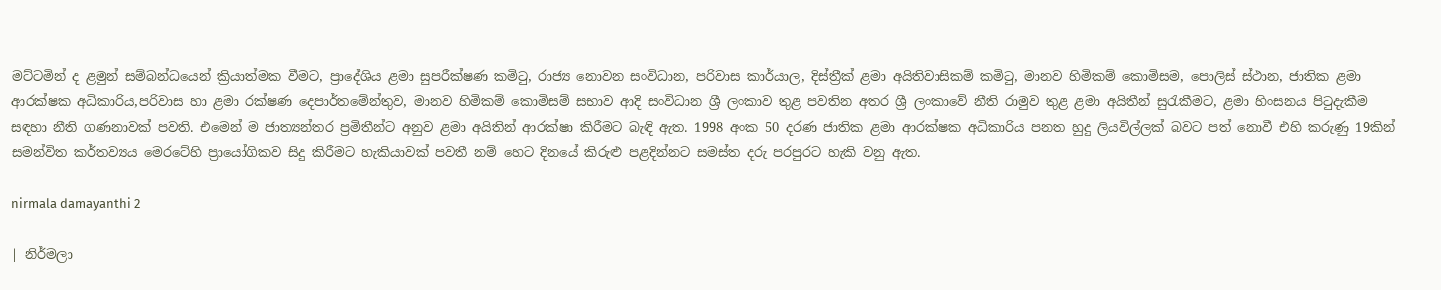මට්ටමින් ද ළමුන් සම්බන්ධයෙන් ක්‍රියාත්මක වීමට, ප්‍රාදේශිය ළමා සුපරීක්ෂණ කමිටු, රාජ්‍ය නොවන සංවිධාන, පරිවාස කාර්යාල, දිස්ත්‍රීක් ළමා අයිතිවාසිකම් කමිටු, මානව හිමිකම් කොමිසම, පොලිස් ස්ථාන, ජාතික ළමා ආරක්ෂක අධිකාරිය,පරිවාස හා ළමා රක්ෂණ දෙපාර්තමේන්තුව, මානව හිමිකම් කොමිසම් සභාව ආදි සංවිධාන ශ්‍රී ලංකාව තුළ පවතින අතර ශ්‍රී ලංකාවේ නීති රාමුව තුළ ළමා අයිතීන් සුරැකීමට, ළමා හිංසනය පිටුදැකීම සඳහා නීති ගණනාවක් පවති. එමෙන් ම ජාත්‍යන්තර ප්‍රමිතීන්ට අනුව ළමා අයිතින් ආරක්ෂා කිරීමට බැඳි ඇත. 1998 අංක 50 දරණ ජාතික ළමා ආරක්ෂක අධිකාරිය පනත හුදු ලියවිල්ලක් බවට පත් නොවී එහි කරුණු 19කින් සමන්විත කර්තව්‍යය මෙරටේහි ප්‍රායෝගිකව සිදු කිරීමට හැකියාවක් පවතී නම් හෙට දිනයේ කිරුළු පළදින්නට සමස්ත දරු පරපුරට හැකි වනු ඇත.

nirmala damayanthi 2

| නිර්මලා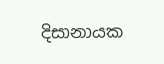දිසානායක